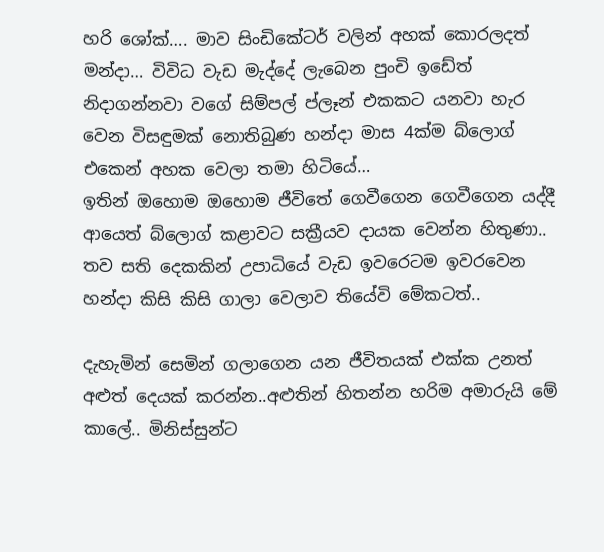හරි ශෝක්…. මාව සිංඩිකේටර් වලින් අහක් කොරලදත් මන්දා… විවිධ වැඩ මැද්දේ ලැබෙන පුංචි ඉඩේත් නිදාගන්නවා වගේ සිම්පල් ප්ලෑන් එකකට යනවා හැර වෙන විසඳුමක් නොතිබුණ හන්දා මාස 4ක්ම බ්ලොග් එකෙන් අහක වෙලා තමා හිටියේ…
ඉතින් ඔහොම ඔහොම ජීවිතේ ගෙවීගෙන ගෙවීගෙන යද්දී ආයෙත් බ්ලොග් කළාවට සක්‍රීයව දායක වෙන්න හිතුණා.. තව සති දෙකකින් උපාධියේ වැඩ ඉවරෙටම ඉවරවෙන හන්දා කිසි කිසි ගාලා වෙලාව තියේවි මේකටත්..

දැහැමින් සෙමින් ගලාගෙන යන ජීවිතයක් එක්ක උනත් අළුත් දෙයක් කරන්න..අළුතින් හිතන්න හරිම අමාරුයි මේ කාලේ.. මිනිස්සුන්ට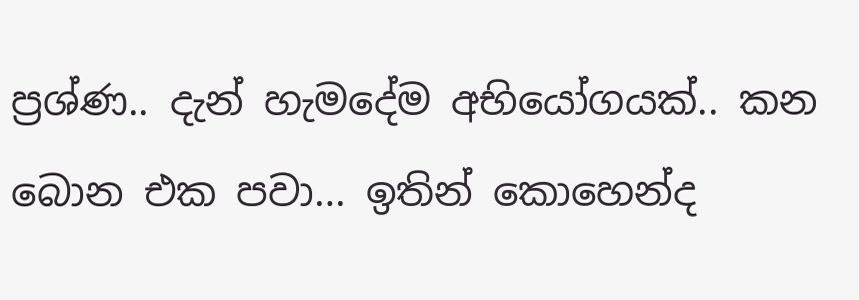ප්‍රශ්ණ.. දැන් හැමදේම අභියෝගයක්.. කන බොන එක පවා… ඉතින් කොහෙන්ද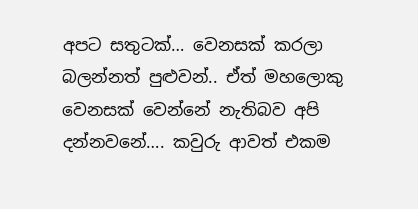අපට සතුටක්… වෙනසක් කරලා බලන්නත් පුළුවන්.. ඒත් මහලොකු වෙනසක් වෙන්නේ නැතිබව අපි දන්නවනේ…. කවුරු ආවත් එකම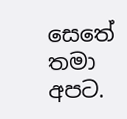සෙතේ තමා අපට.